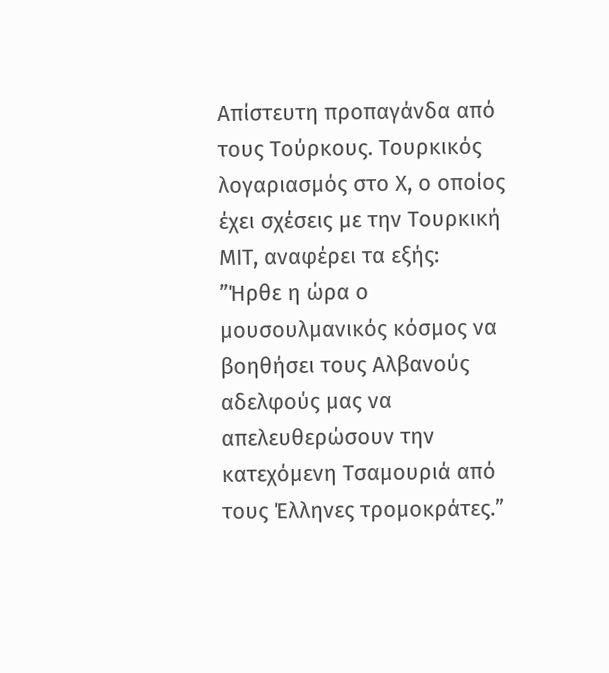Απίστευτη προπαγάνδα από τους Τούρκους. Τουρκικός λογαριασμός στο Χ, ο οποίος έχει σχέσεις με την Τουρκική ΜΙΤ, αναφέρει τα εξής:
”Ήρθε η ώρα ο μουσουλμανικός κόσμος να βοηθήσει τους Αλβανούς αδελφούς μας να απελευθερώσουν την κατεχόμενη Τσαμουριά από τους Έλληνες τρομοκράτες.”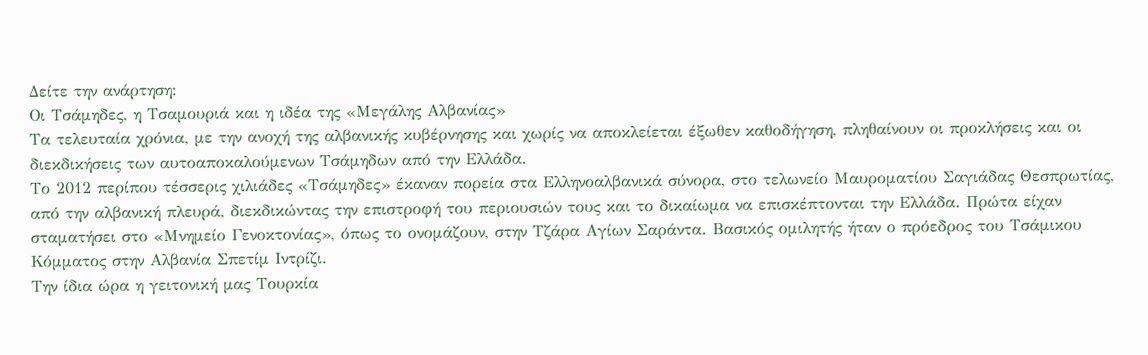Δείτε την ανάρτηση:
Οι Τσάμηδες, η Τσαμουριά και η ιδέα της «Μεγάλης Αλβανίας»
Τα τελευταία χρόνια, με την ανοχή της αλβανικής κυβέρνησης και χωρίς να αποκλείεται έξωθεν καθοδήγηση, πληθαίνουν οι προκλήσεις και οι διεκδικήσεις των αυτοαποκαλούμενων Τσάμηδων από την Ελλάδα.
Το 2012 περίπου τέσσερις χιλιάδες «Τσάμηδες» έκαναν πορεία στα Ελληνοαλβανικά σύνορα, στο τελωνείο Μαυροματίου Σαγιάδας Θεσπρωτίας, από την αλβανική πλευρά, διεκδικώντας την επιστροφή του περιουσιών τους και το δικαίωμα να επισκέπτονται την Ελλάδα. Πρώτα είχαν σταματήσει στο «Μνημείο Γενοκτονίας», όπως το ονομάζουν, στην Τζάρα Αγίων Σαράντα. Βασικός ομιλητής ήταν ο πρόεδρος του Τσάμικου Κόμματος στην Αλβανία Σπετίμ Ιντρίζι.
Την ίδια ώρα η γειτονική μας Τουρκία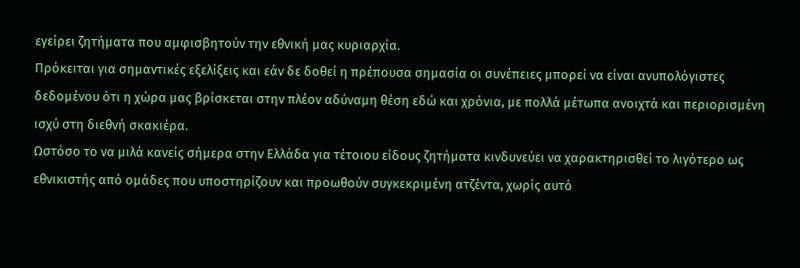εγείρει ζητήματα που αμφισβητούν την εθνική μας κυριαρχία.
Πρόκειται για σημαντικές εξελίξεις και εάν δε δοθεί η πρέπουσα σημασία οι συνέπειες μπορεί να είναι ανυπολόγιστες δεδομένου ότι η χώρα μας βρίσκεται στην πλέον αδύναμη θέση εδώ και χρόνια, με πολλά μέτωπα ανοιχτά και περιορισμένη ισχύ στη διεθνή σκακιέρα.
Ωστόσο το να μιλά κανείς σήμερα στην Ελλάδα για τέτοιου είδους ζητήματα κινδυνεύει να χαρακτηρισθεί το λιγότερο ως εθνικιστής από ομάδες που υποστηρίζουν και προωθούν συγκεκριμένη ατζέντα, χωρίς αυτό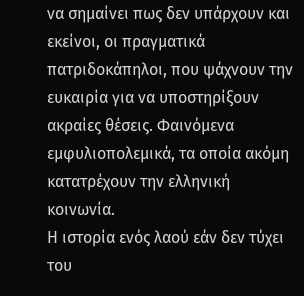να σημαίνει πως δεν υπάρχουν και εκείνοι, οι πραγματικά πατριδοκάπηλοι, που ψάχνουν την ευκαιρία για να υποστηρίξουν ακραίες θέσεις. Φαινόμενα εμφυλιοπολεμικά, τα οποία ακόμη κατατρέχουν την ελληνική κοινωνία.
Η ιστορία ενός λαού εάν δεν τύχει του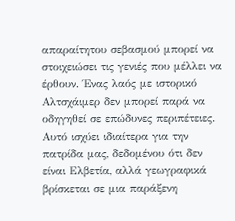απαραίτητου σεβασμού μπορεί να στοιχειώσει τις γενιές που μέλλει να έρθουν. Ένας λαός με ιστορικό Αλτσχάιμερ δεν μπορεί παρά να οδηγηθεί σε επώδυνες περιπέτειες. Αυτό ισχύει ιδιαίτερα για την πατρίδα μας, δεδομένου ότι δεν είναι Ελβετία, αλλά γεωγραφικά βρίσκεται σε μια παράξενη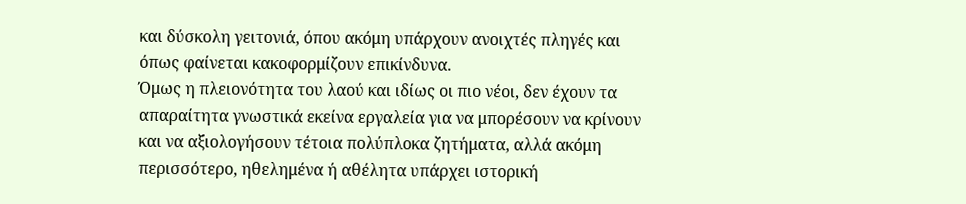και δύσκολη γειτονιά, όπου ακόμη υπάρχουν ανοιχτές πληγές και όπως φαίνεται κακοφορμίζουν επικίνδυνα.
Όμως η πλειονότητα του λαού και ιδίως οι πιο νέοι, δεν έχουν τα απαραίτητα γνωστικά εκείνα εργαλεία για να μπορέσουν να κρίνουν και να αξιολογήσουν τέτοια πολύπλοκα ζητήματα, αλλά ακόμη περισσότερο, ηθελημένα ή αθέλητα υπάρχει ιστορική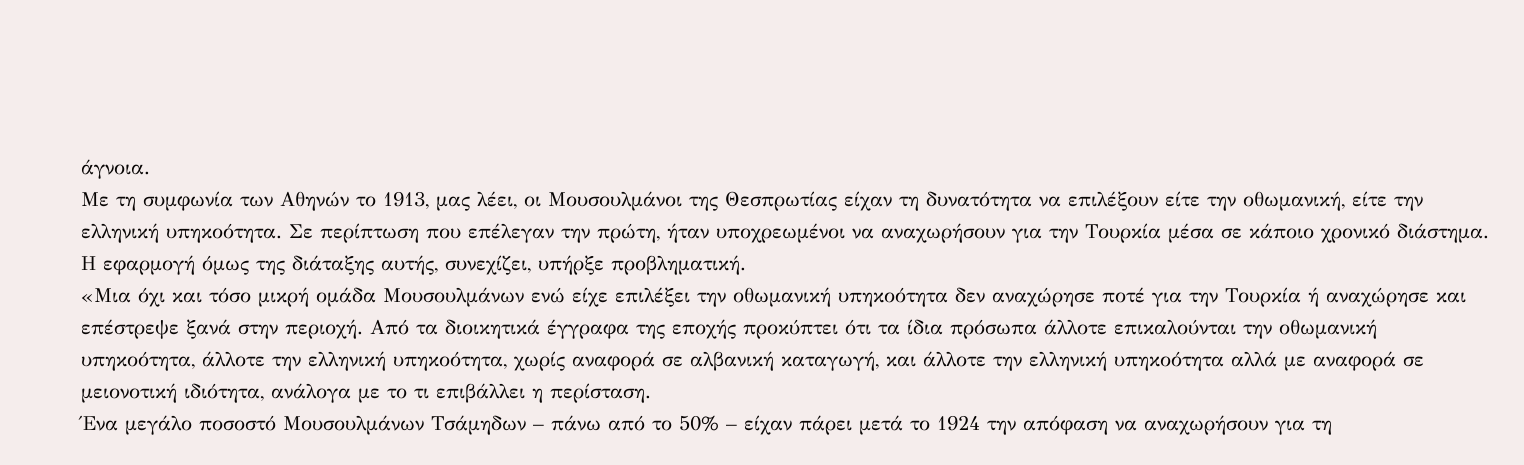άγνοια.
Με τη συμφωνία των Αθηνών το 1913, μας λέει, οι Μουσουλμάνοι της Θεσπρωτίας είχαν τη δυνατότητα να επιλέξουν είτε την οθωμανική, είτε την ελληνική υπηκοότητα. Σε περίπτωση που επέλεγαν την πρώτη, ήταν υποχρεωμένοι να αναχωρήσουν για την Τουρκία μέσα σε κάποιο χρονικό διάστημα. Η εφαρμογή όμως της διάταξης αυτής, συνεχίζει, υπήρξε προβληματική.
«Μια όχι και τόσο μικρή ομάδα Μουσουλμάνων ενώ είχε επιλέξει την οθωμανική υπηκοότητα δεν αναχώρησε ποτέ για την Τουρκία ή αναχώρησε και επέστρεψε ξανά στην περιοχή. Από τα διοικητικά έγγραφα της εποχής προκύπτει ότι τα ίδια πρόσωπα άλλοτε επικαλούνται την οθωμανική υπηκοότητα, άλλοτε την ελληνική υπηκοότητα, χωρίς αναφορά σε αλβανική καταγωγή, και άλλοτε την ελληνική υπηκοότητα αλλά με αναφορά σε μειονοτική ιδιότητα, ανάλογα με το τι επιβάλλει η περίσταση.
Ένα μεγάλο ποσοστό Μουσουλμάνων Τσάμηδων – πάνω από το 50% – είχαν πάρει μετά το 1924 την απόφαση να αναχωρήσουν για τη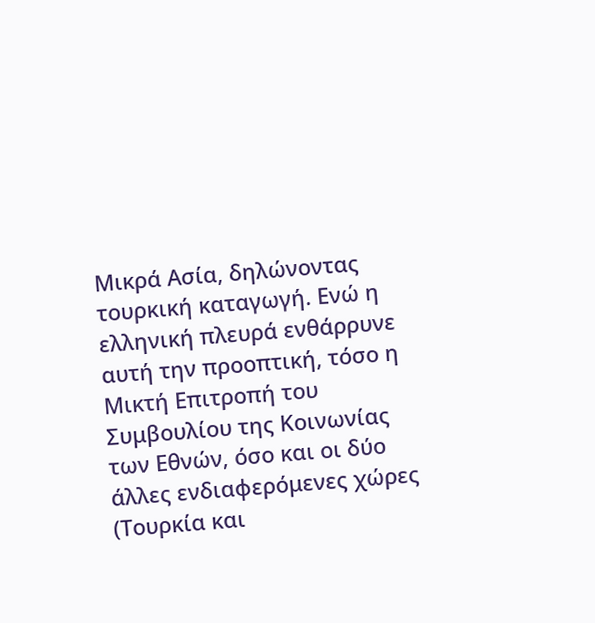Μικρά Ασία, δηλώνοντας τουρκική καταγωγή. Ενώ η ελληνική πλευρά ενθάρρυνε αυτή την προοπτική, τόσο η Μικτή Επιτροπή του Συμβουλίου της Κοινωνίας των Εθνών, όσο και οι δύο άλλες ενδιαφερόμενες χώρες (Τουρκία και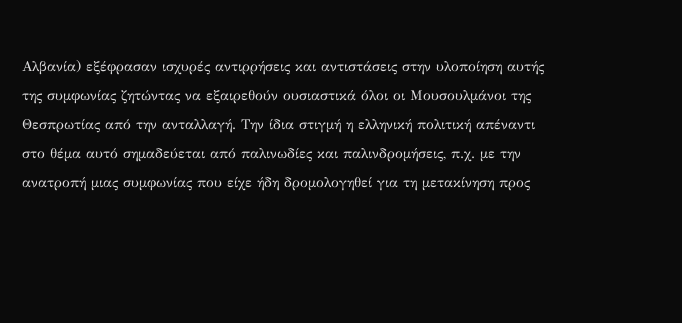Αλβανία) εξέφρασαν ισχυρές αντιρρήσεις και αντιστάσεις στην υλοποίηση αυτής της συμφωνίας ζητώντας να εξαιρεθούν ουσιαστικά όλοι οι Μουσουλμάνοι της Θεσπρωτίας από την ανταλλαγή. Την ίδια στιγμή η ελληνική πολιτική απέναντι στο θέμα αυτό σημαδεύεται από παλινωδίες και παλινδρομήσεις, π.χ. με την ανατροπή μιας συμφωνίας που είχε ήδη δρομολογηθεί για τη μετακίνηση προς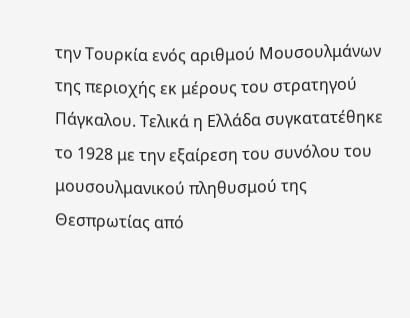την Τουρκία ενός αριθμού Μουσουλμάνων της περιοχής εκ μέρους του στρατηγού Πάγκαλου. Τελικά η Ελλάδα συγκατατέθηκε το 1928 με την εξαίρεση του συνόλου του μουσουλμανικού πληθυσμού της Θεσπρωτίας από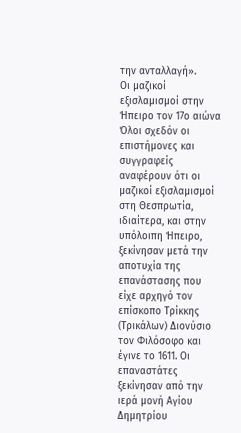την ανταλλαγή».
Οι μαζικοί εξισλαμισμοί στην Ήπειρο τον 17ο αιώνα
Όλοι σχεδόν οι επιστήμονες και συγγραφείς αναφέρουν ότι οι μαζικοί εξισλαμισμοί στη Θεσπρωτία, ιδιαίτερα, και στην υπόλοιπη Ήπειρο, ξεκίνησαν μετά την αποτυχία της επανάστασης που είχε αρχηγό τον επίσκοπο Τρίκκης (Τρικάλων) Διονύσιο τον Φιλόσοφο και έγινε το 1611. Οι επαναστάτες ξεκίνησαν από την ιερά μονή Αγίου Δημητρίου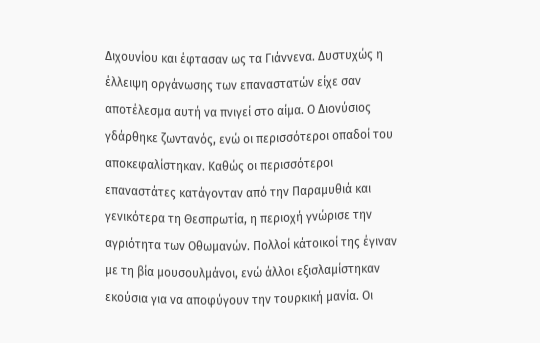Διχουνίου και έφτασαν ως τα Γιάννενα. Δυστυχώς η έλλειψη οργάνωσης των επαναστατών είχε σαν αποτέλεσμα αυτή να πνιγεί στο αίμα. Ο Διονύσιος γδάρθηκε ζωντανός, ενώ οι περισσότεροι οπαδοί του αποκεφαλίστηκαν. Καθώς οι περισσότεροι επαναστάτες κατάγονταν από την Παραμυθιά και γενικότερα τη Θεσπρωτία, η περιοχή γνώρισε την αγριότητα των Οθωμανών. Πολλοί κάτοικοί της έγιναν με τη βία μουσουλμάνοι, ενώ άλλοι εξισλαμίστηκαν εκούσια για να αποφύγουν την τουρκική μανία. Οι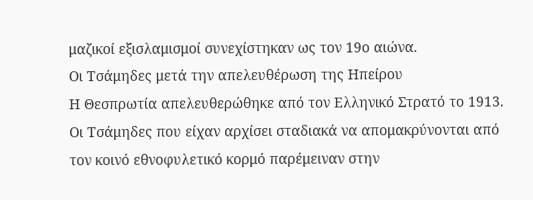μαζικοί εξισλαμισμοί συνεχίστηκαν ως τον 19ο αιώνα.
Οι Τσάμηδες μετά την απελευθέρωση της Ηπείρου
Η Θεσπρωτία απελευθερώθηκε από τον Ελληνικό Στρατό το 1913. Οι Τσάμηδες που είχαν αρχίσει σταδιακά να απομακρύνονται από τον κοινό εθνοφυλετικό κορμό παρέμειναν στην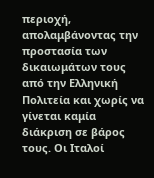περιοχή, απολαμβάνοντας την προστασία των δικαιωμάτων τους από την Ελληνική Πολιτεία και χωρίς να γίνεται καμία διάκριση σε βάρος τους. Οι Ιταλοί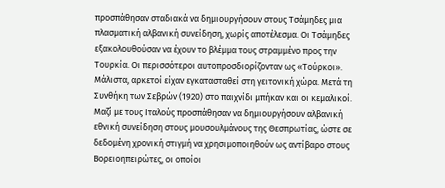προσπάθησαν σταδιακά να δημιουργήσουν στους Τσάμηδες μια πλασματική αλβανική συνείδηση, χωρίς αποτέλεσμα. Οι Τσάμηδες εξακολουθούσαν να έχουν το βλέμμα τους στραμμένο προς την Τουρκία. Οι περισσότεροι αυτοπροσδιορίζονταν ως «Τούρκοι». Μάλιστα, αρκετοί είχαν εγκατασταθεί στη γειτονική χώρα. Μετά τη Συνθήκη των Σεβρών (1920) στο παιχνίδι μπήκαν και οι κεμαλικοί. Μαζί με τους Ιταλούς προσπάθησαν να δημιουργήσουν αλβανική εθνική συνείδηση στους μουσουλμάνους της Θεσπρωτίας, ώστε σε δεδομένη χρονική στιγμή να χρησιμοποιηθούν ως αντίβαρο στους Βορειοηπειρώτες, οι οποίοι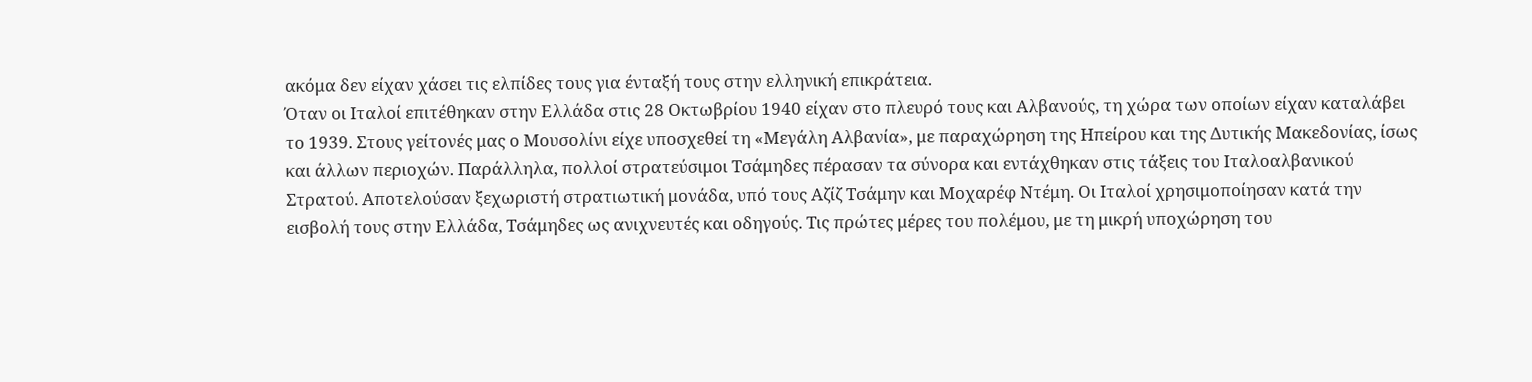ακόμα δεν είχαν χάσει τις ελπίδες τους για ένταξή τους στην ελληνική επικράτεια.
Όταν οι Ιταλοί επιτέθηκαν στην Ελλάδα στις 28 Οκτωβρίου 1940 είχαν στο πλευρό τους και Αλβανούς, τη χώρα των οποίων είχαν καταλάβει το 1939. Στους γείτονές μας ο Μουσολίνι είχε υποσχεθεί τη «Μεγάλη Αλβανία», με παραχώρηση της Ηπείρου και της Δυτικής Μακεδονίας, ίσως και άλλων περιοχών. Παράλληλα, πολλοί στρατεύσιμοι Τσάμηδες πέρασαν τα σύνορα και εντάχθηκαν στις τάξεις του Ιταλοαλβανικού Στρατού. Αποτελούσαν ξεχωριστή στρατιωτική μονάδα, υπό τους Αζίζ Τσάμην και Μοχαρέφ Ντέμη. Οι Ιταλοί χρησιμοποίησαν κατά την εισβολή τους στην Ελλάδα, Τσάμηδες ως ανιχνευτές και οδηγούς. Τις πρώτες μέρες του πολέμου, με τη μικρή υποχώρηση του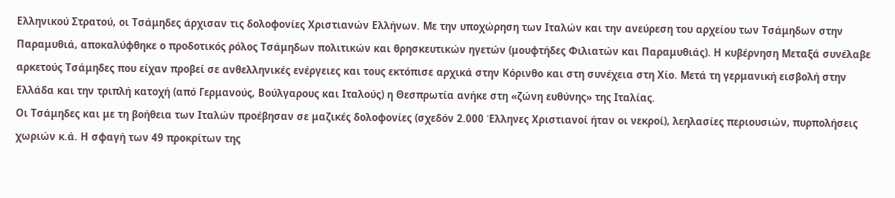Ελληνικού Στρατού, οι Τσάμηδες άρχισαν τις δολοφονίες Χριστιανών Ελλήνων. Με την υποχώρηση των Ιταλών και την ανεύρεση του αρχείου των Τσάμηδων στην Παραμυθιά, αποκαλύφθηκε ο προδοτικός ρόλος Τσάμηδων πολιτικών και θρησκευτικών ηγετών (μουφτήδες Φιλιατών και Παραμυθιάς). Η κυβέρνηση Μεταξά συνέλαβε αρκετούς Τσάμηδες που είχαν προβεί σε ανθελληνικές ενέργειες και τους εκτόπισε αρχικά στην Κόρινθο και στη συνέχεια στη Χίο. Μετά τη γερμανική εισβολή στην Ελλάδα και την τριπλή κατοχή (από Γερμανούς, Βούλγαρους και Ιταλούς) η Θεσπρωτία ανήκε στη «ζώνη ευθύνης» της Ιταλίας.
Οι Τσάμηδες και με τη βοήθεια των Ιταλών προέβησαν σε μαζικές δολοφονίες (σχεδόν 2.000 Έλληνες Χριστιανοί ήταν οι νεκροί), λεηλασίες περιουσιών, πυρπολήσεις χωριών κ.ά. Η σφαγή των 49 προκρίτων της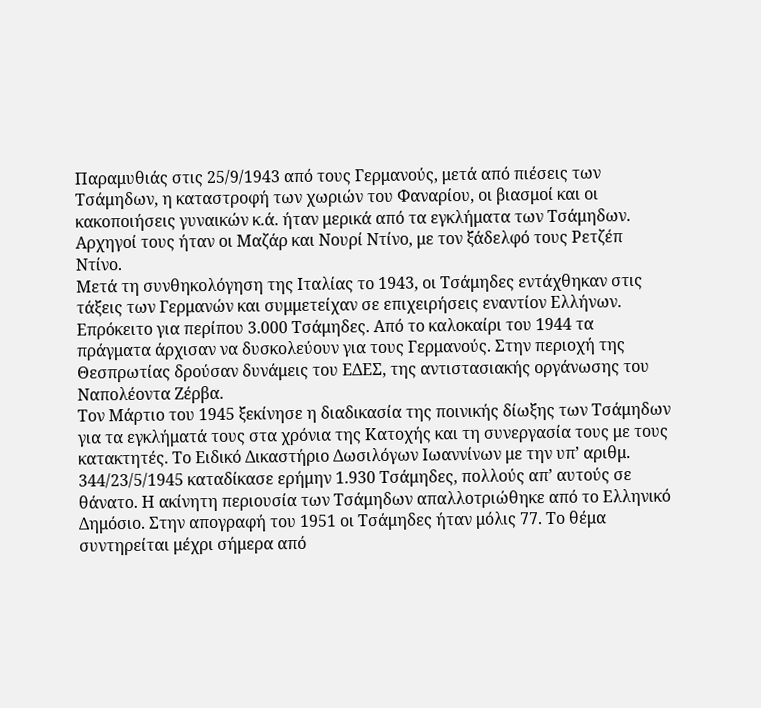Παραμυθιάς στις 25/9/1943 από τους Γερμανούς, μετά από πιέσεις των Τσάμηδων, η καταστροφή των χωριών του Φαναρίου, οι βιασμοί και οι κακοποιήσεις γυναικών κ.ά. ήταν μερικά από τα εγκλήματα των Τσάμηδων. Αρχηγοί τους ήταν οι Μαζάρ και Νουρί Ντίνο, με τον ξάδελφό τους Ρετζέπ Ντίνο.
Μετά τη συνθηκολόγηση της Ιταλίας το 1943, οι Τσάμηδες εντάχθηκαν στις τάξεις των Γερμανών και συμμετείχαν σε επιχειρήσεις εναντίον Ελλήνων. Επρόκειτο για περίπου 3.000 Τσάμηδες. Από το καλοκαίρι του 1944 τα πράγματα άρχισαν να δυσκολεύουν για τους Γερμανούς. Στην περιοχή της Θεσπρωτίας δρούσαν δυνάμεις του ΕΔΕΣ, της αντιστασιακής οργάνωσης του Ναπολέοντα Ζέρβα.
Τον Μάρτιο του 1945 ξεκίνησε η διαδικασία της ποινικής δίωξης των Τσάμηδων για τα εγκλήματά τους στα χρόνια της Κατοχής και τη συνεργασία τους με τους κατακτητές. Το Ειδικό Δικαστήριο Δωσιλόγων Ιωαννίνων με την υπ’ αριθμ. 344/23/5/1945 καταδίκασε ερήμην 1.930 Τσάμηδες, πολλούς απ’ αυτούς σε θάνατο. Η ακίνητη περιουσία των Τσάμηδων απαλλοτριώθηκε από το Ελληνικό Δημόσιο. Στην απογραφή του 1951 οι Τσάμηδες ήταν μόλις 77. Το θέμα συντηρείται μέχρι σήμερα από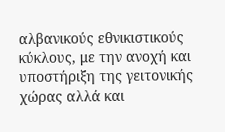αλβανικούς εθνικιστικούς κύκλους, με την ανοχή και υποστήριξη της γειτονικής χώρας αλλά και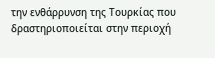την ενθάρρυνση της Τουρκίας που δραστηριοποιείται στην περιοχή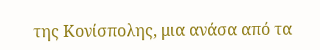της Κονίσπολης, μια ανάσα από τα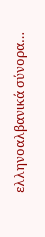ελληνοαλβανικά σύνορα…